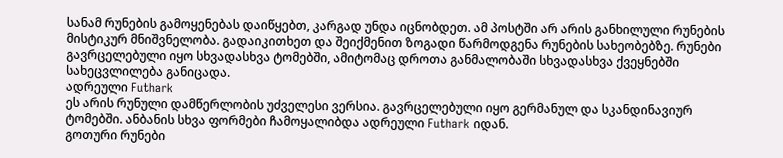სანამ რუნების გამოყენებას დაიწყებთ, კარგად უნდა იცნობდეთ. ამ პოსტში არ არის განხილული რუნების მისტიკურ მნიშვნელობა. გადაიკითხეთ და შეიქმენით ზოგადი წარმოდგენა რუნების სახეობებზე. რუნები გავრცელებული იყო სხვადასხვა ტომებში, ამიტომაც დროთა განმალობაში სხვადასხვა ქვეყნებში სახეცვლილება განიცადა.
ადრეული Futhark
ეს არის რუნული დამწერლობის უძველესი ვერსია. გავრცელებული იყო გერმანულ და სკანდინავიურ ტომებში. ანბანის სხვა ფორმები ჩამოყალიბდა ადრეული Futhark იდან.
გოთური რუნები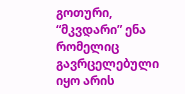გოთური, “მკვდარი” ენა რომელიც გავრცელებული იყო არის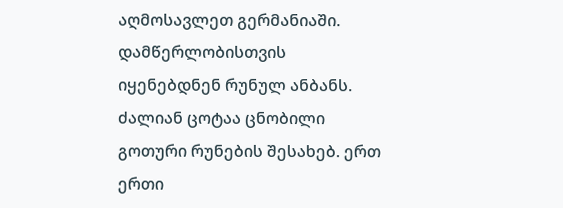აღმოსავლეთ გერმანიაში. დამწერლობისთვის იყენებდნენ რუნულ ანბანს. ძალიან ცოტაა ცნობილი გოთური რუნების შესახებ. ერთ ერთი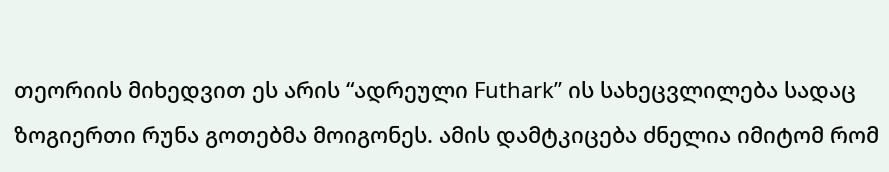თეორიის მიხედვით ეს არის “ადრეული Futhark” ის სახეცვლილება სადაც ზოგიერთი რუნა გოთებმა მოიგონეს. ამის დამტკიცება ძნელია იმიტომ რომ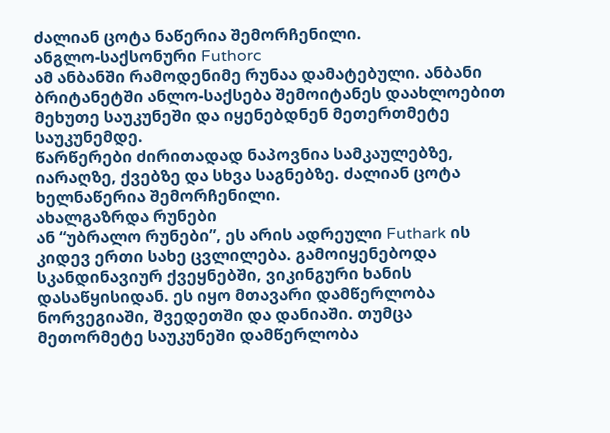ძალიან ცოტა ნაწერია შემორჩენილი.
ანგლო-საქსონური Futhorc
ამ ანბანში რამოდენიმე რუნაა დამატებული. ანბანი ბრიტანეტში ანლო-საქსება შემოიტანეს დაახლოებით მეხუთე საუკუნეში და იყენებდნენ მეთერთმეტე საუკუნემდე.
წარწერები ძირითადად ნაპოვნია სამკაულებზე, იარაღზე, ქვებზე და სხვა საგნებზე. ძალიან ცოტა ხელნაწერია შემორჩენილი.
ახალგაზრდა რუნები
ან “უბრალო რუნები”, ეს არის ადრეული Futhark ის კიდევ ერთი სახე ცვლილება. გამოიყენებოდა სკანდინავიურ ქვეყნებში, ვიკინგური ხანის დასაწყისიდან. ეს იყო მთავარი დამწერლობა ნორვეგიაში, შვედეთში და დანიაში. თუმცა მეთორმეტე საუკუნეში დამწერლობა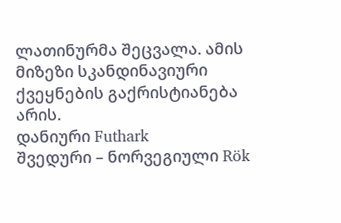ლათინურმა შეცვალა. ამის მიზეზი სკანდინავიური ქვეყნების გაქრისტიანება არის.
დანიური Futhark
შვედური – ნორვეგიული Rök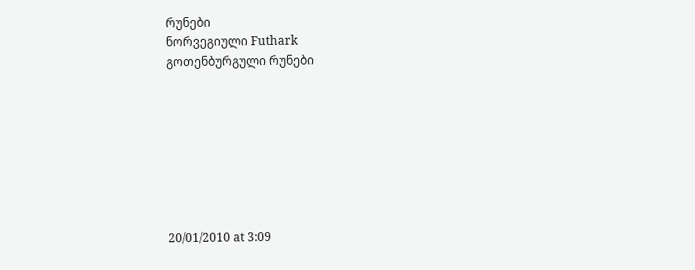რუნები
ნორვეგიული Futhark
გოთენბურგული რუნები








20/01/2010 at 3:09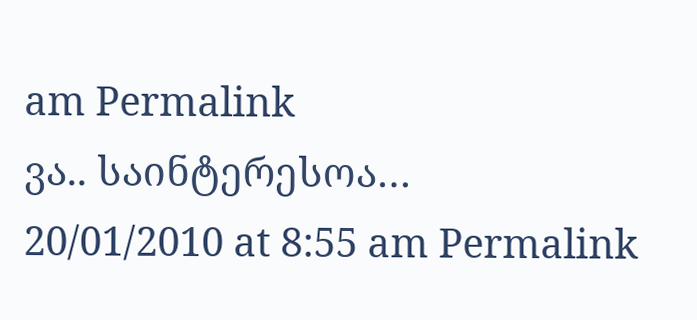am Permalink
ვა.. საინტერესოა…
20/01/2010 at 8:55 am Permalink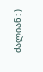ძალიან : )